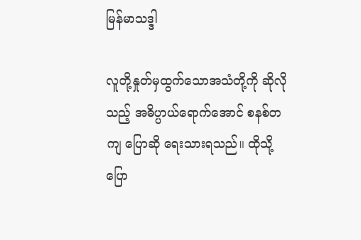မြန်မာသဒ္ဒါ

လူတို့နှုတ်မှထွက်သောအသံတို့ကို ဆိုလိုသည့် အဓိပ္ပာယ်ရောက်အောင် စနစ်တကျ ပြောဆို ရေးသားရသည်။ ထိုသို့ ပြော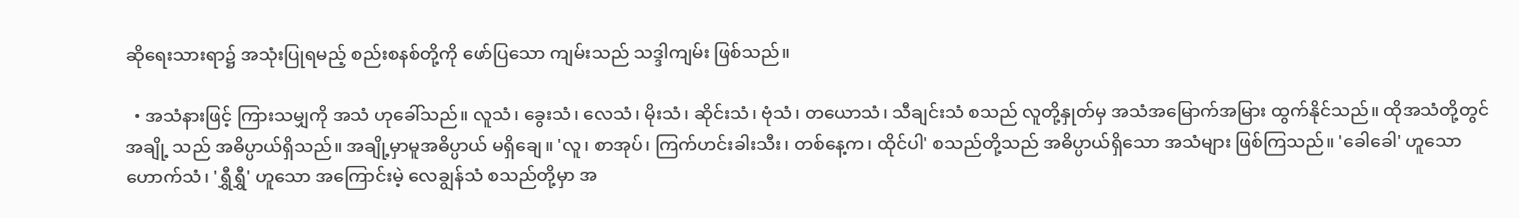ဆိုရေးသားရာ၌ အသုံးပြုရမည့် စည်းစနစ်တို့ကို ဖော်ပြသော ကျမ်းသည် သဒ္ဒါကျမ်း ဖြစ်သည်။

  • အသံနားဖြင့် ကြားသမျှကို အသံ ဟုခေါ်သည်။ လူသံ၊ ခွေးသံ၊ လေသံ၊ မိုးသံ၊ ဆိုင်းသံ၊ ဗုံသံ၊ တယောသံ၊ သီချင်းသံ စသည် လူတို့နှုတ်မှ အသံအမြောက်အမြား ထွက်နိုင်သည်။ ထိုအသံတို့တွင် အချို့ သည် အဓိပ္ပာယ်ရှိသည်။ အချို့မှာမူအဓိပ္ပာယ် မရှိချေ။ 'လူ၊ စာအုပ်၊ ကြက်ဟင်းခါးသီး၊ တစ်နေ့က၊ ထိုင်ပါ' စသည်တို့သည် အဓိပ္ပာယ်ရှိသော အသံများ ဖြစ်ကြသည်။ 'ခေါခေါ' ဟူသော ဟောက်သံ၊ 'ရွှီရွှီ' ဟူသော အကြောင်းမဲ့ လေချွန်သံ စသည်တို့မှာ အ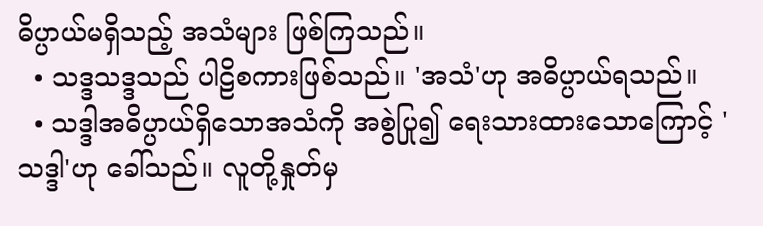ဓိပ္ပာယ်မရှိသည့် အသံများ ဖြစ်ကြသည်။
  • သဒ္ဒသဒ္ဒသည် ပါဠိစကားဖြစ်သည်။ 'အသံ'ဟု အဓိပ္ပာယ်ရသည်။
  • သဒ္ဒါအဓိပ္ပာယ်ရှိသောအသံကို အစွဲပြု၍ ရေးသားထားသောကြောင့် 'သဒ္ဒါ'ဟု ခေါ်သည်။ လူတို့နှုတ်မှ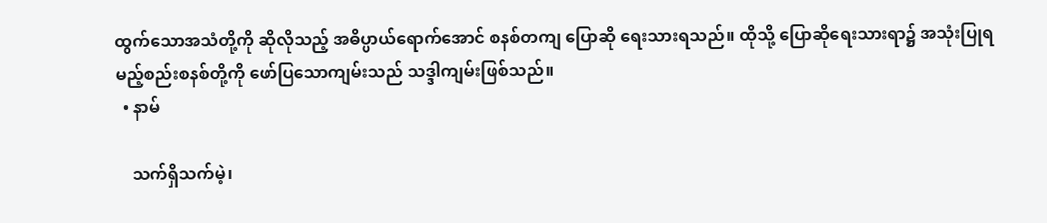ထွက်သောအသံတို့ကို ဆိုလိုသည့် အဓိပ္ပာယ်ရောက်အောင် စနစ်တကျ ပြောဆို ရေးသားရသည်။ ထိုသို့ ပြောဆိုရေးသားရာ၌ အသုံးပြုရမည့်စည်းစနစ်တို့ကို ဖော်ပြသောကျမ်းသည် သဒ္ဒါကျမ်းဖြစ်သည်။
  • နာမ်

    သက်ရှိသက်မဲ့၊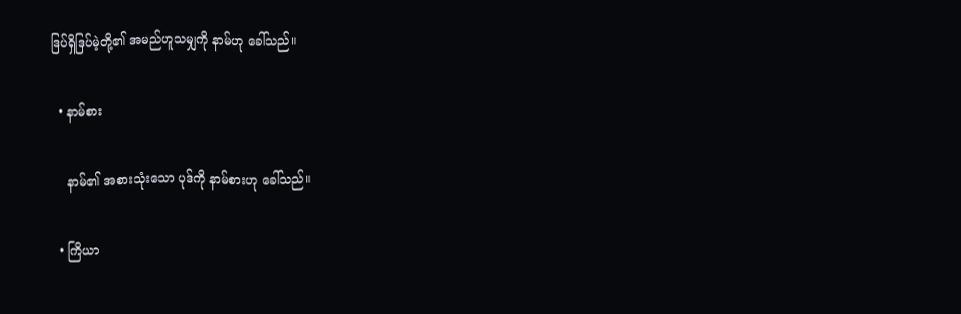ဒြပ်ရှိဒြပ်မဲ့တို့၏ အမည်ဟူသမျှကို နာမ်ဟု ခေါ်သည်။

  • နာမ်စား

    နာမ်၏ အစားသုံးသော ပုဒ်ကို နာမ်စားဟု ခေါ်သည်။

  • ကြိယာ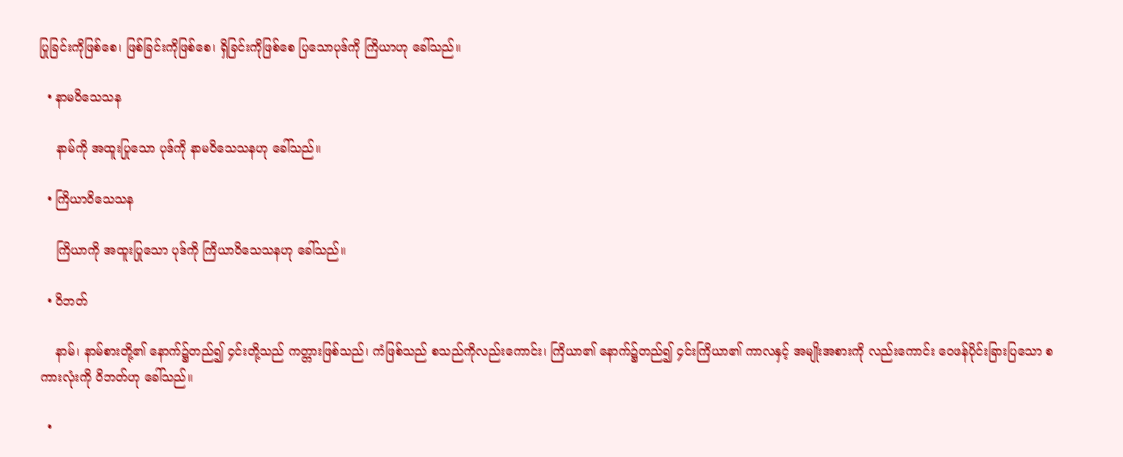ပြုခြင်းကိုဖြစ်စေ၊ ဖြစ်ခြင်းကိုဖြစ်စေ၊ ရှိခြင်းကိုဖြစ်စေ ပြသောပုဒ်ကို ကြိယာဟု ခေါ်သည်။

  • နာမဝိသေသန

    နာမ်ကို အထူးပြုသော ပုဒ်ကို နာမဝိသေသနဟု ခေါ်သည်။

  • ကြိယာဝိသေသန

    ကြိယာကို အထူးပြုသော ပုဒ်ကို ကြိယာဝိသေသနဟု ခေါ်သည်။

  • ဝိဘတ်

    နာမ်၊ နာမ်စားတို့၏ နောက်၌တည်၍ ၄င်းတို့သည် ကတ္တားဖြစ်သည်၊ ကံဖြစ်သည် စသည်ကိုလည်းကောင်း၊ ကြိယာ၏ နောက်၌တည်၍ ၄င်းကြိယာ၏ ကာလနှင့် အမျိုးအစားကို လည်းကောင်း ဝေဖန်ပိုင်းခြားပြသော စကားလုံးကို ဝိဘတ်ဟု ခေါ်သည်။

  •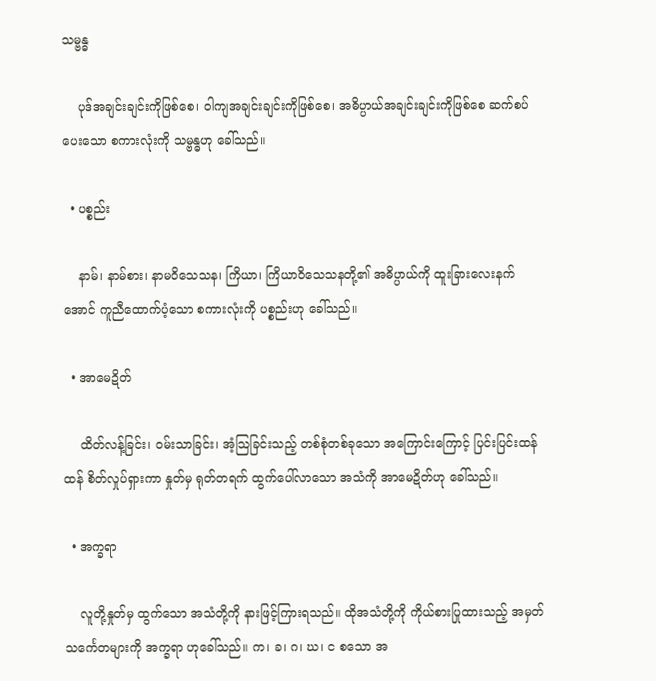သမ္ဗန္ဓ

    ပုဒ်အချင်းချင်းကိုဖြစ်စေ၊ ဝါကျအချင်းချင်းကိုဖြစ်စေ၊ အဓိပ္ပာယ်အချင်းချင်းကိုဖြစ်စေ ဆက်စပ်ပေးသော စကားလုံးကို သမ္ဗန္ဓဟု ခေါ်သည်။

  • ပစ္စည်း

    နာမ်၊ နာမ်စား၊ နာမဝိသေသန၊ ကြိယာ၊ ကြိယာဝိသေသနတို့၏ အဓိပ္ပာယ်ကို ထူးခြားလေးနက်အောင် ကူညီထောက်ပံ့သော စကားလုံးကို ပစ္စည်းဟု ခေါ်သည်။

  • အာမေဍိတ်

    ထိတ်လန့်ခြင်း၊ ဝမ်းသာခြင်း၊ အံ့သြခြင်းသည့် တစ်စုံတစ်ခုသော အကြောင်းကြောင့် ပြင်းပြင်းထန်ထန် စိတ်လှုပ်ရှားကာ နှုတ်မှ ရုတ်တရက် ထွက်ပေါ်လာသော အသံကို အာမေဍိတ်ဟု ခေါ်သည်။

  • အက္ခရာ

    လူတို့နှုတ်မှ ထွက်သော အသံတို့ကို နားဖြင့်ကြားရသည်။ ထိုအသံတို့ကို ကိုယ်စားပြုထားသည့် အမှတ်သင်္ကေတများကို အက္ခရာ ဟုခေါ်သည်။ က၊ ခ၊ ဂ၊ ဃ၊ င စသော အ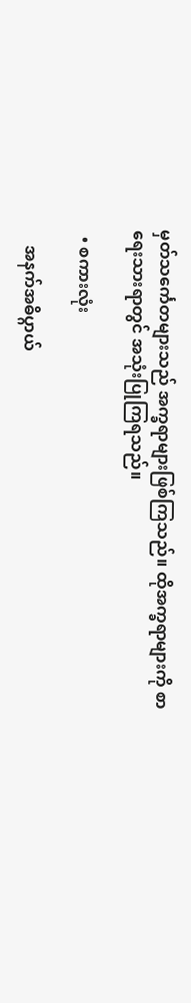မှတ်သင်္ကေတများသည် အက္ခရာများဖြစ်ကြသည်။ ထိုအက္ခရာများကို စာရေးသားရာတွင် အသုံးပြုကြရသည်။

  • စကားလုံး

    အနက်အဓိပ္ဂာယ်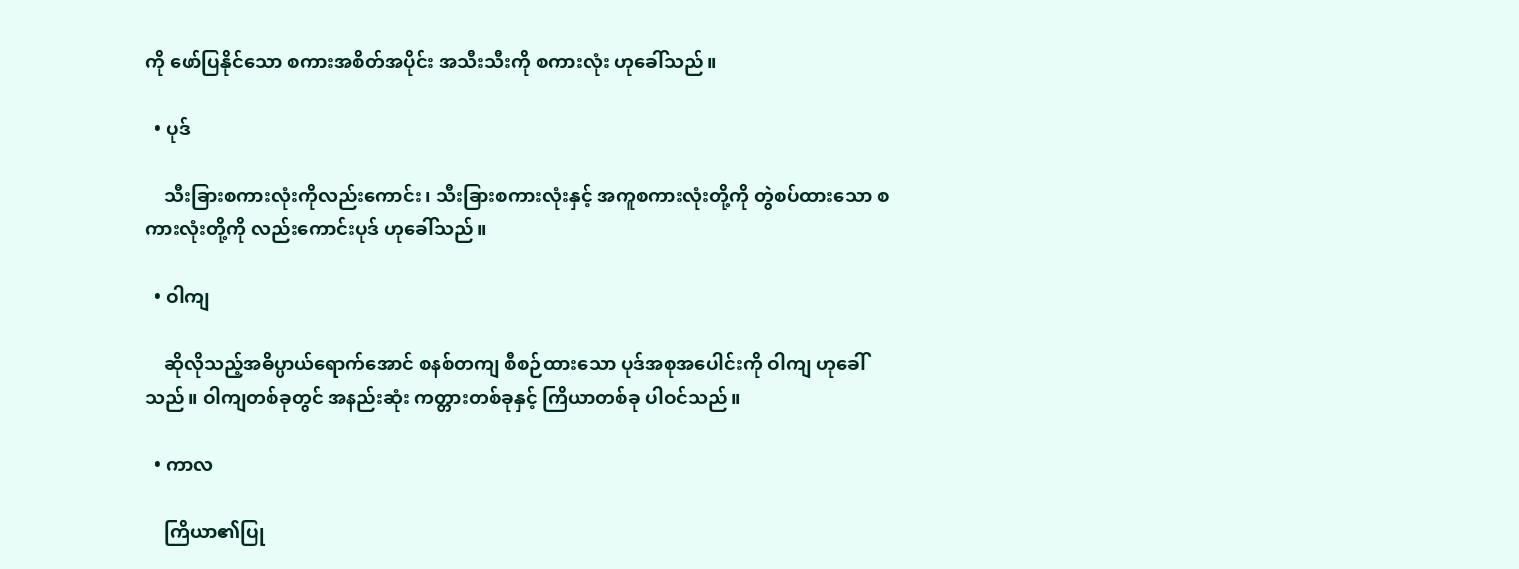ကို ဖော်ပြနိုင်သော စကားအစိတ်အပိုင်း အသီးသီးကို စကားလုံး ဟုခေါ်သည်။

  • ပုဒ်

    သီးခြားစကားလုံးကိုလည်းကောင်း၊ သီးခြားစကားလုံးနှင့် အကူစကားလုံးတို့ကို တွဲစပ်ထားသော စကားလုံးတို့ကို လည်းကောင်းပုဒ် ဟုခေါ်သည်။

  • ဝါကျ

    ဆိုလိုသည့်အဓိပ္ပာယ်ရောက်အောင် စနစ်တကျ စီစဉ်ထားသော ပုဒ်အစုအပေါင်းကို ဝါကျ ဟုခေါ်သည်။ ဝါကျတစ်ခုတွင် အနည်းဆုံး ကတ္တားတစ်ခုနှင့် ကြိယာတစ်ခု ပါဝင်သည်။

  • ကာလ

    ကြိယာ၏ပြု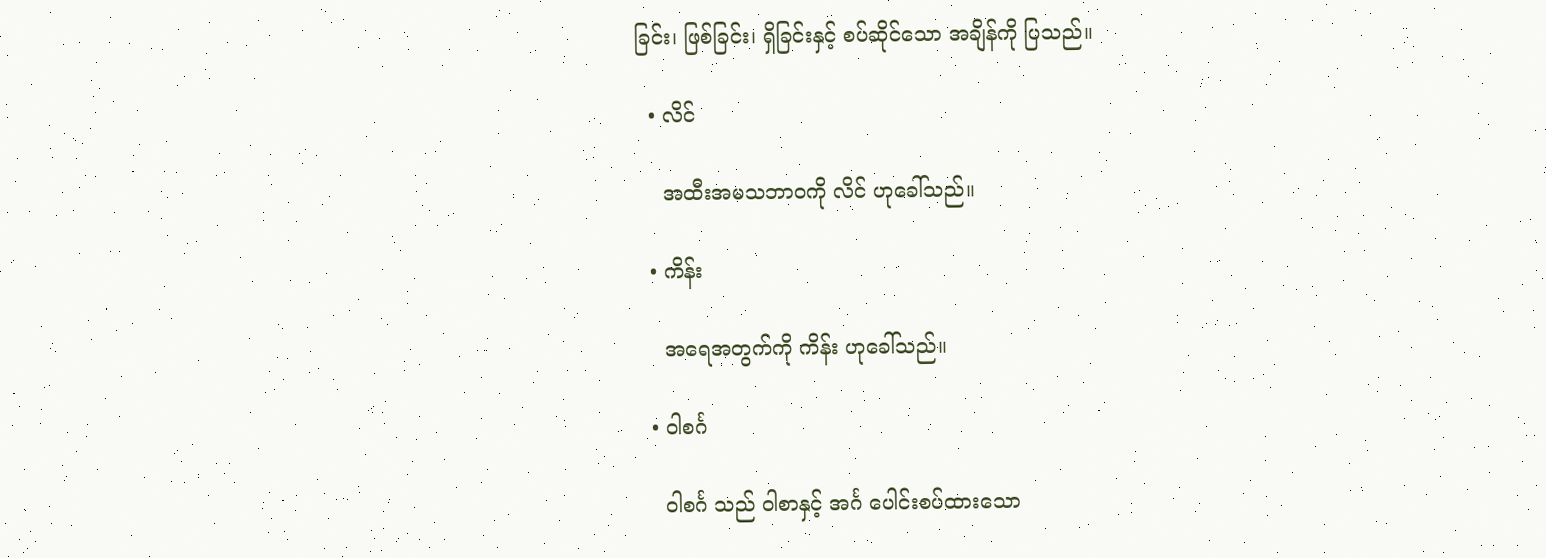ခြင်း၊ ဖြစ်ခြင်း၊ ရှိခြင်းနှင့် စပ်ဆိုင်သော အချိန်ကို ပြသည်။

  • လိင်

    အထီးအမသဘာဝကို လိင် ဟုခေါ်သည်။

  • ကိန်း

    အရေအတွက်ကို ကိန်း ဟုခေါ်သည်။

  • ဝါစင်္ဂ

    ဝါစင်္ဂ သည် ဝါစာနှင့် အင်္ဂ ပေါင်းစပ်ထားသော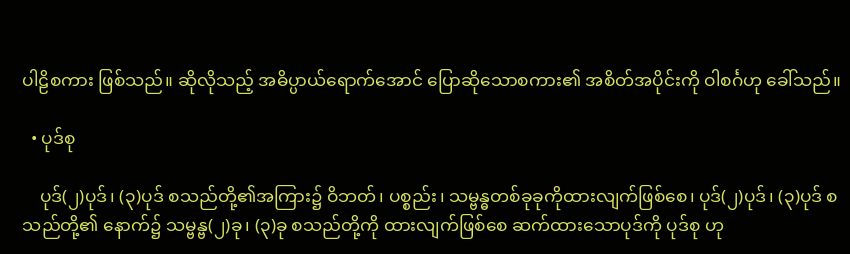ပါဠိစကား ဖြစ်သည်။ ဆိုလိုသည့် အဓိပ္ပာယ်ရောက်အောင် ပြောဆိုသောစကား၏ အစိတ်အပိုင်းကို ဝါစင်္ဂဟု ခေါ်သည်။

  • ပုဒ်စု

    ပုဒ်(၂)ပုဒ်၊ (၃)ပုဒ် စသည်တို့၏အကြား၌ ဝိဘတ်၊ ပစ္စည်း၊ သမ္ဗန္ဓတစ်ခုခုကိုထားလျက်ဖြစ်စေ၊ ပုဒ်(၂)ပုဒ်၊ (၃)ပုဒ် စသည်တို့၏ နောက်၌ သမ္ဗန္ဗ(၂)ခု၊ (၃)ခု စသည်တို့ကို ထားလျက်ဖြစ်စေ ဆက်ထားသောပုဒ်ကို ပုဒ်စု ဟု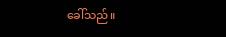ခေါ်သည်။